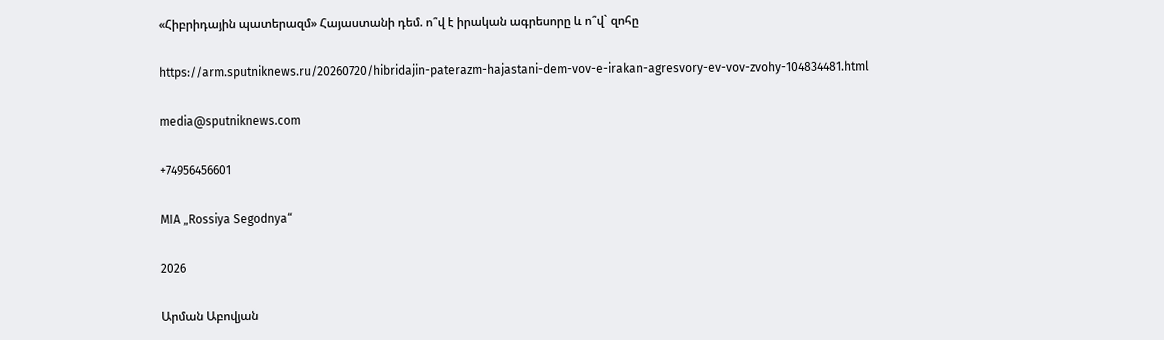«Հիբրիդային պատերազմ» Հայաստանի դեմ. ո՞վ է իրական ագրեսորը և ո՞վ` զոհը

https://arm.sputniknews.ru/20260720/hibridajin-paterazm-hajastani-dem-vov-e-irakan-agresvory-ev-vov-zvohy-104834481.html

media@sputniknews.com

+74956456601

MIA „Rossiya Segodnya“

2026

Արման Աբովյան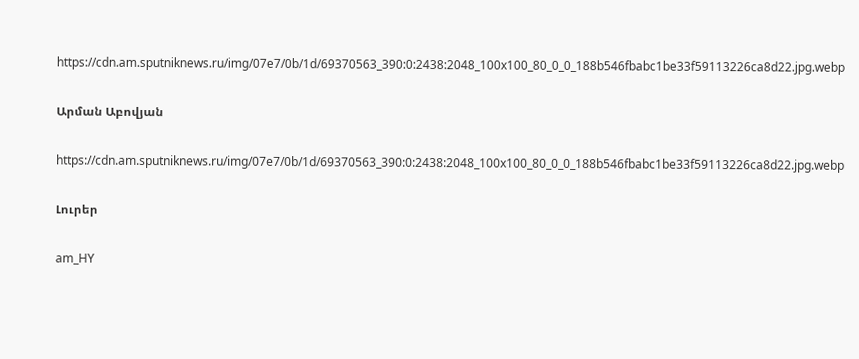https://cdn.am.sputniknews.ru/img/07e7/0b/1d/69370563_390:0:2438:2048_100x100_80_0_0_188b546fbabc1be33f59113226ca8d22.jpg.webp

Արման Աբովյան

https://cdn.am.sputniknews.ru/img/07e7/0b/1d/69370563_390:0:2438:2048_100x100_80_0_0_188b546fbabc1be33f59113226ca8d22.jpg.webp

Լուրեր

am_HY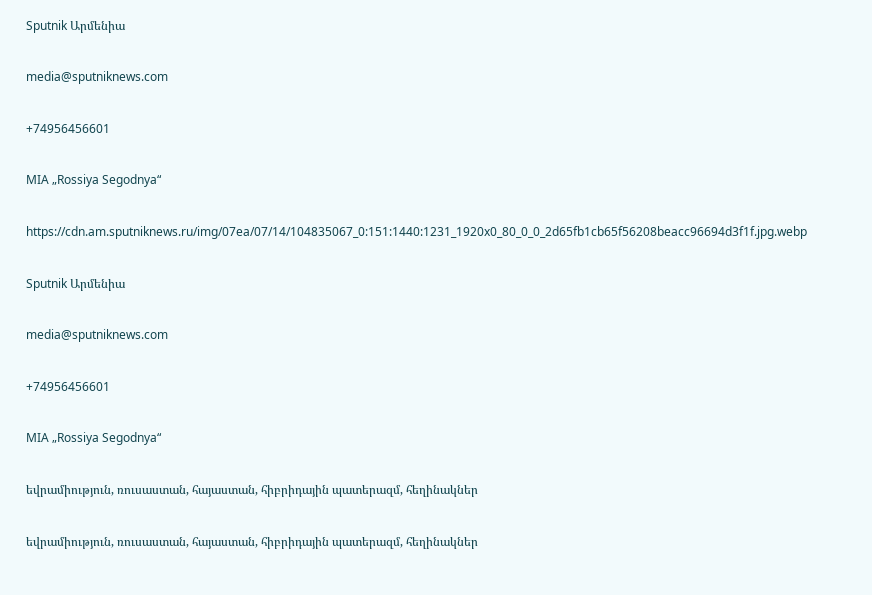Sputnik Արմենիա

media@sputniknews.com

+74956456601

MIA „Rossiya Segodnya“

https://cdn.am.sputniknews.ru/img/07ea/07/14/104835067_0:151:1440:1231_1920x0_80_0_0_2d65fb1cb65f56208beacc96694d3f1f.jpg.webp

Sputnik Արմենիա

media@sputniknews.com

+74956456601

MIA „Rossiya Segodnya“

եվրամիություն, ռուսաստան, հայաստան, հիբրիդային պատերազմ, հեղինակներ

եվրամիություն, ռուսաստան, հայաստան, հիբրիդային պատերազմ, հեղինակներ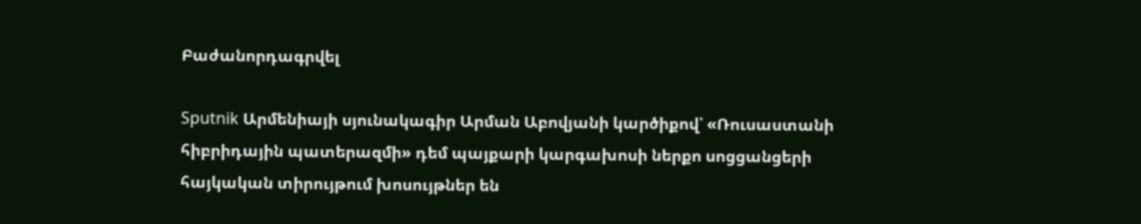Բաժանորդագրվել

Sputnik Արմենիայի սյունակագիր Արման Աբովյանի կարծիքով՝ «Ռուսաստանի հիբրիդային պատերազմի» դեմ պայքարի կարգախոսի ներքո սոցցանցերի հայկական տիրույթում խոսույթներ են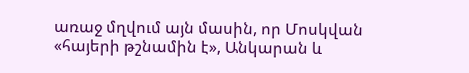առաջ մղվում այն մասին, որ Մոսկվան «հայերի թշնամին է», Անկարան և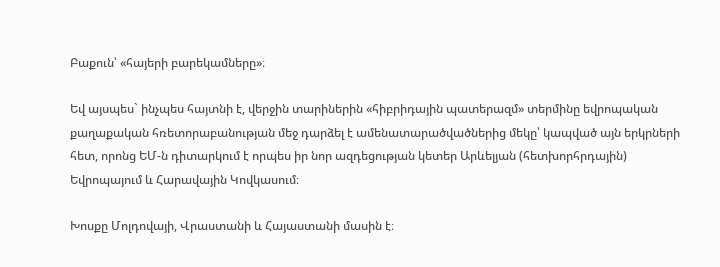Բաքուն՝ «հայերի բարեկամները»։

Եվ այսպես` ինչպես հայտնի է, վերջին տարիներին «հիբրիդային պատերազմ» տերմինը եվրոպական քաղաքական հռետորաբանության մեջ դարձել է ամենատարածվածներից մեկը՝ կապված այն երկրների հետ, որոնց ԵՄ-ն դիտարկում է որպես իր նոր ազդեցության կետեր Արևելյան (հետխորհրդային) Եվրոպայում և Հարավային Կովկասում։

Խոսքը Մոլդովայի, Վրաստանի և Հայաստանի մասին է։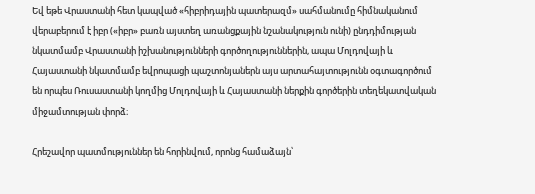Եվ եթե Վրաստանի հետ կապված «հիբրիդային պատերազմ» սահմանումը հիմնականում վերաբերում է իբր («իբր» բառն այստեղ առանցքային նշանակություն ունի) ընդդիմության նկատմամբ Վրաստանի իշխանությունների գործողություններին, ապա Մոլդովայի և Հայաստանի նկատմամբ եվրոպացի պաշտոնյաներն այս արտահայտությունն օգտագործում են որպես Ռուսաստանի կողմից Մոլդովայի և Հայաստանի ներքին գործերին տեղեկատվական միջամտության փորձ։

Հրեշավոր պատմություններ են հորինվում, որոնց համաձայն՝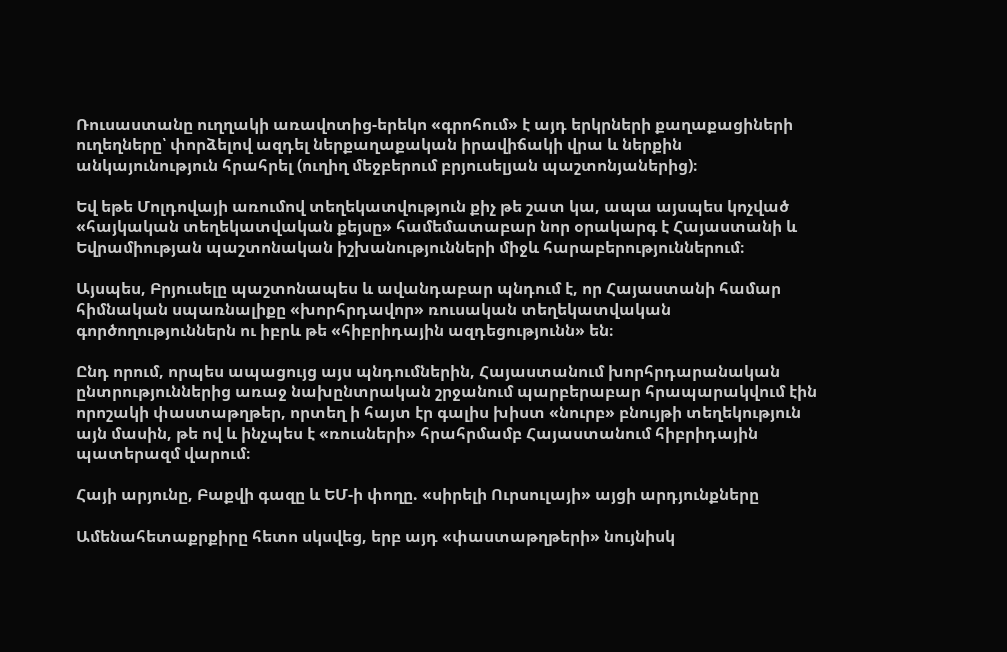Ռուսաստանը ուղղակի առավոտից-երեկո «գրոհում» է այդ երկրների քաղաքացիների ուղեղները՝ փորձելով ազդել ներքաղաքական իրավիճակի վրա և ներքին անկայունություն հրահրել (ուղիղ մեջբերում բրյուսելյան պաշտոնյաներից)։

Եվ եթե Մոլդովայի առումով տեղեկատվություն քիչ թե շատ կա, ապա այսպես կոչված «հայկական տեղեկատվական քեյսը» համեմատաբար նոր օրակարգ է Հայաստանի և Եվրամիության պաշտոնական իշխանությունների միջև հարաբերություններում։

Այսպես, Բրյուսելը պաշտոնապես և ավանդաբար պնդում է, որ Հայաստանի համար հիմնական սպառնալիքը «խորհրդավոր» ռուսական տեղեկատվական գործողություններն ու իբրև թե «հիբրիդային ազդեցությունն» են։

Ընդ որում, որպես ապացույց այս պնդումներին, Հայաստանում խորհրդարանական ընտրություններից առաջ նախընտրական շրջանում պարբերաբար հրապարակվում էին որոշակի փաստաթղթեր, որտեղ ի հայտ էր գալիս խիստ «նուրբ» բնույթի տեղեկություն այն մասին, թե ով և ինչպես է «ռուսների» հրահրմամբ Հայաստանում հիբրիդային պատերազմ վարում։

Հայի արյունը, Բաքվի գազը և ԵՄ-ի փողը. «սիրելի Ուրսուլայի» այցի արդյունքները

Ամենահետաքրքիրը հետո սկսվեց, երբ այդ «փաստաթղթերի» նույնիսկ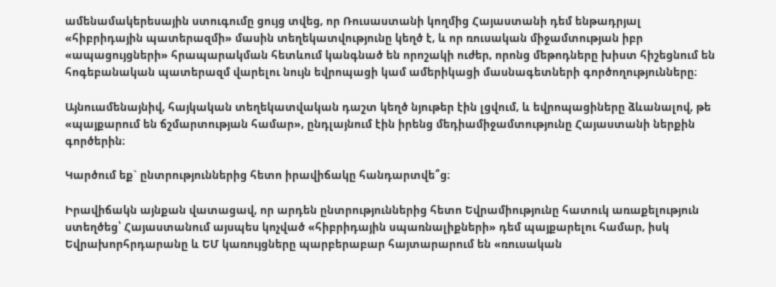ամենամակերեսային ստուգումը ցույց տվեց, որ Ռուսաստանի կողմից Հայաստանի դեմ ենթադրյալ «հիբրիդային պատերազմի» մասին տեղեկատվությունը կեղծ է, և որ ռուսական միջամտության իբր «ապացույցների» հրապարակման հետևում կանգնած են որոշակի ուժեր, որոնց մեթոդները խիստ հիշեցնում են հոգեբանական պատերազմ վարելու նույն եվրոպացի կամ ամերիկացի մասնագետների գործողությունները։

Այնուամենայնիվ, հայկական տեղեկատվական դաշտ կեղծ նյութեր էին լցվում, և եվրոպացիները ձևանալով, թե «պայքարում են ճշմարտության համար», ընդլայնում էին իրենց մեդիամիջամտությունը Հայաստանի ներքին գործերին։

Կարծում եք` ընտրություններից հետո իրավիճակը հանդարտվե՞ց։

Իրավիճակն այնքան վատացավ, որ արդեն ընտրություններից հետո Եվրամիությունը հատուկ առաքելություն ստեղծեց՝ Հայաստանում այսպես կոչված «հիբրիդային սպառնալիքների» դեմ պայքարելու համար, իսկ Եվրախորհրդարանը և ԵՄ կառույցները պարբերաբար հայտարարում են «ռուսական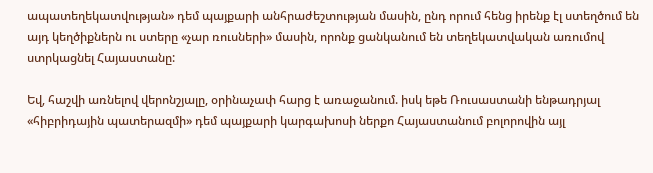ապատեղեկատվության» դեմ պայքարի անհրաժեշտության մասին, ընդ որում հենց իրենք էլ ստեղծում են այդ կեղծիքներն ու ստերը «չար ռուսների» մասին, որոնք ցանկանում են տեղեկատվական առումով ստրկացնել Հայաստանը:

Եվ, հաշվի առնելով վերոնշյալը, օրինաչափ հարց է առաջանում. իսկ եթե Ռուսաստանի ենթադրյալ «հիբրիդային պատերազմի» դեմ պայքարի կարգախոսի ներքո Հայաստանում բոլորովին այլ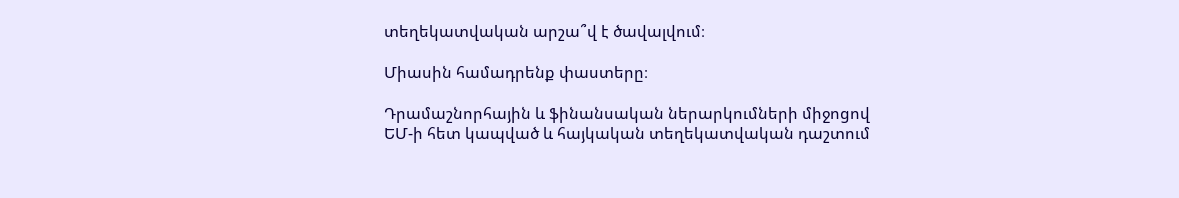տեղեկատվական արշա՞վ է ծավալվում։

Միասին համադրենք փաստերը։

Դրամաշնորհային և ֆինանսական ներարկումների միջոցով ԵՄ-ի հետ կապված և հայկական տեղեկատվական դաշտում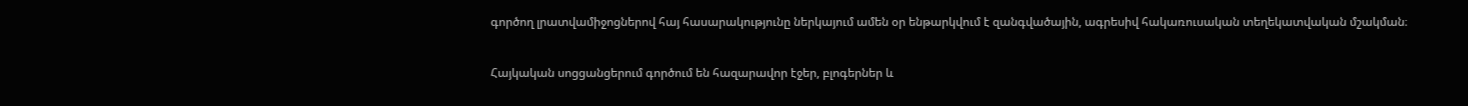գործող լրատվամիջոցներով հայ հասարակությունը ներկայում ամեն օր ենթարկվում է զանգվածային, ագրեսիվ հակառուսական տեղեկատվական մշակման։

Հայկական սոցցանցերում գործում են հազարավոր էջեր, բլոգերներ և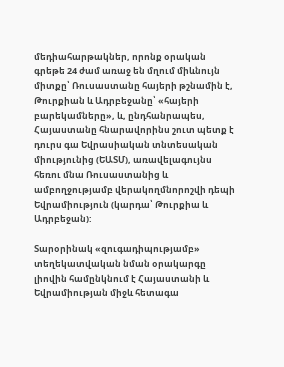մեդիահարթակներ, որոնք օրական գրեթե 24 ժամ առաջ են մղում միևնույն միտքը՝ Ռուսաստանը հայերի թշնամին է, Թուրքիան և Ադրբեջանը՝ «հայերի բարեկամները», և, ընդհանրապես, Հայաստանը հնարավորինս շուտ պետք է դուրս գա Եվրասիական տնտեսական միությունից (ԵԱՏՄ), առավելագույնս հեռու մնա Ռուսաստանից և ամբողջությամբ վերակողմնորոշվի դեպի Եվրամիություն (կարդա՝ Թուրքիա և Ադրբեջան):

Տարօրինակ «զուգադիպությամբ» տեղեկատվական նման օրակարգը լիովին համընկնում է Հայաստանի և Եվրամիության միջև հետագա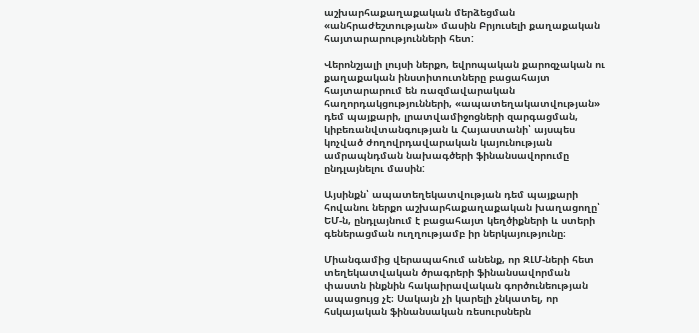աշխարհաքաղաքական մերձեցման «անհրաժեշտության» մասին Բրյուսելի քաղաքական հայտարարությունների հետ:

Վերոնշյալի լույսի ներքո, եվրոպական քարոզչական ու քաղաքական ինստիտուտները բացահայտ հայտարարում են ռազմավարական հաղորդակցությունների, «ապատեղակատվության» դեմ պայքարի, լրատվամիջոցների զարգացման, կիբեռանվտանգության և Հայաստանի՝ այսպես կոչված ժողովրդավարական կայունության ամրապնդման նախագծերի ֆինանսավորումը ընդլայնելու մասին:

Այսինքն՝ ապատեղեկատվության դեմ պայքարի հովանու ներքո աշխարհաքաղաքական խաղացողը՝ ԵՄ-ն, ընդլայնում է բացահայտ կեղծիքների և ստերի գեներացման ուղղությամբ իր ներկայությունը։

Միանգամից վերապահում անենք, որ ԶԼՄ-ների հետ տեղեկատվական ծրագրերի ֆինանսավորման փաստն ինքնին հակաիրավական գործունեության ապացույց չէ։ Սակայն չի կարելի չնկատել, որ հսկայական ֆինանսական ռեսուրսներն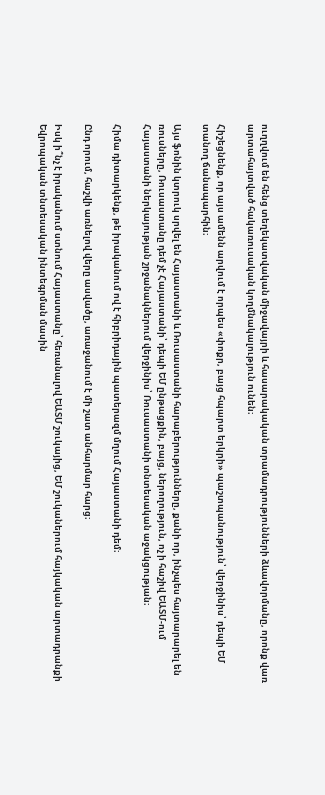ուղղվում են հենց տեղեկատվական միջավայրի և հասարակական տրամադրությունների ձևավորմանը, որոնք վառ արտահայտված հակառուսական կողմնակալություն ունեն։

Հիշեցնենք, որ այս ամենն արվում է որպես «փոքր, բայց հպարտ երկրի» պաշտպանություն՝ վերջինիս՝ դեպի ԵՄ տանող ճանապարհին։

Այս ֆոնին կտրուկ սրվել են Հայաստանի և Ռուսաստանի հարաբերությունները, քանի որ, ինչպես հայտարարել են ռուսները, Ռուսաստանը դեմ չէ Հայաստանի՝ դեպի ԵՄ ընթացքին, բայց, ներողություն, ոչ ի հաշիվ ԵԱՏՄ-ում Հայաստանի ներկայության շրջանակներում վերջինիս՝ Ռուսաստանի տնտեսական աջակցության։

Հիմա դիտարկենք, թե իրականում ով է հիբրիդային պատերազմ մղում Հայաստանի դեմ։

Ընդ որում, հաշվի առնելով վերը ասվածը, առաջանում է մի շատ անհարմար հարց։

Իսկ ի՞նչ է իրականում ստնում Հայաստանը՝ հեռանալով ԵԱՏՄ շուկայից, ԵՄ շուկաներում հայկական արտադրանքի Եվրոպական տնտեսական ինտեգրման մասին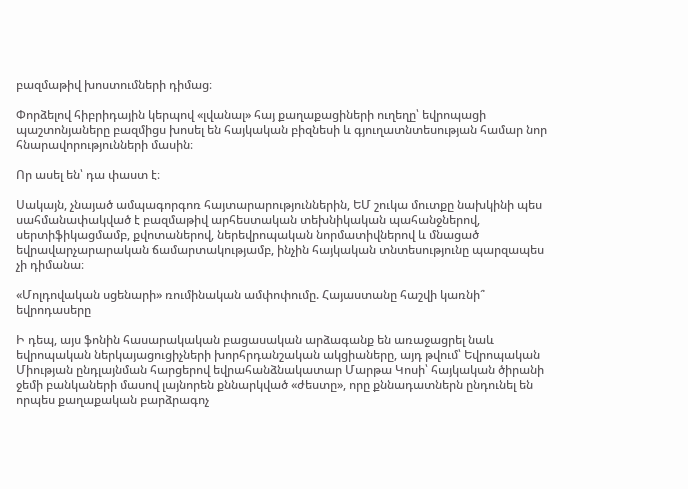բազմաթիվ խոստումների դիմաց։

Փորձելով հիբրիդային կերպով «լվանալ» հայ քաղաքացիների ուղեղը՝ եվրոպացի պաշտոնյաները բազմիցս խոսել են հայկական բիզնեսի և գյուղատնտեսության համար նոր հնարավորությունների մասին։

Որ ասել են՝ դա փաստ է։

Սակայն, չնայած ամպագորգոռ հայտարարություններին, ԵՄ շուկա մուտքը նախկինի պես սահմանափակված է բազմաթիվ արհեստական տեխնիկական պահանջներով, սերտիֆիկացմամբ, քվոտաներով, ներեվրոպական նորմատիվներով և մնացած եվրավարչարարական ճամարտակությամբ, ինչին հայկական տնտեսությունը պարզապես չի դիմանա։

«Մոլդովական սցենարի» ռումինական ամփոփումը. Հայաստանը հաշվի կառնի՞ եվրոդասերը

Ի դեպ, այս ֆոնին հասարակական բացասական արձագանք են առաջացրել նաև եվրոպական ներկայացուցիչների խորհրդանշական ակցիաները, այդ թվում՝ Եվրոպական Միության ընդլայնման հարցերով եվրահանձնակատար Մարթա Կոսի՝ հայկական ծիրանի ջեմի բանկաների մասով լայնորեն քննարկված «ժեստը», որը քննադատներն ընդունել են որպես քաղաքական բարձրագոչ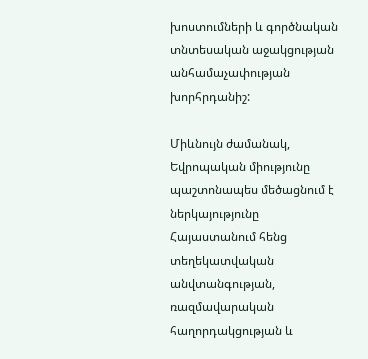խոստումների և գործնական տնտեսական աջակցության անհամաչափության խորհրդանիշ:

Միևնույն ժամանակ, Եվրոպական միությունը պաշտոնապես մեծացնում է ներկայությունը Հայաստանում հենց տեղեկատվական անվտանգության, ռազմավարական հաղորդակցության և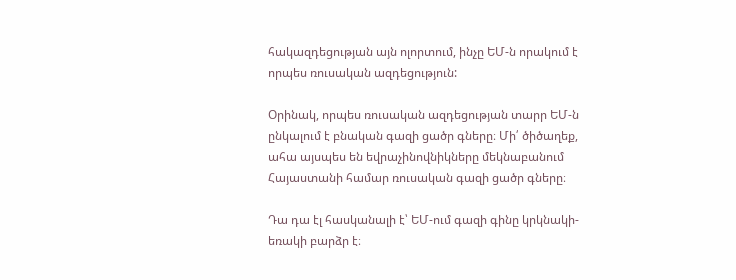հակազդեցության այն ոլորտում, ինչը ԵՄ-ն որակում է որպես ռուսական ազդեցություն:

Օրինակ, որպես ռուսական ազդեցության տարր ԵՄ-ն ընկալում է բնական գազի ցածր գները։ Մի՛ ծիծաղեք, ահա այսպես են եվրաչինովնիկները մեկնաբանում Հայաստանի համար ռուսական գազի ցածր գները։

Դա դա էլ հասկանալի է՝ ԵՄ-ում գազի գինը կրկնակի-եռակի բարձր է։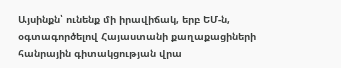Այսինքն՝ ունենք մի իրավիճակ, երբ ԵՄ-ն, օգտագործելով Հայաստանի քաղաքացիների հանրային գիտակցության վրա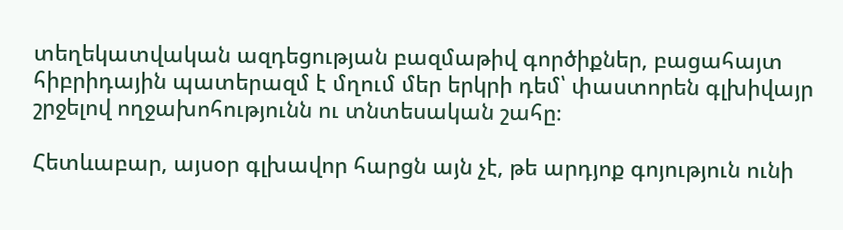տեղեկատվական ազդեցության բազմաթիվ գործիքներ, բացահայտ հիբրիդային պատերազմ է մղում մեր երկրի դեմ՝ փաստորեն գլխիվայր շրջելով ողջախոհությունն ու տնտեսական շահը։

Հետևաբար, այսօր գլխավոր հարցն այն չէ, թե արդյոք գոյություն ունի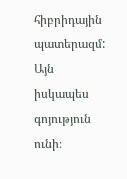հիբրիդային պատերազմ: Այն իսկապես գոյություն ունի։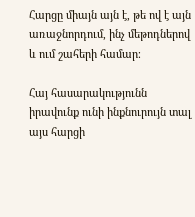Հարցը միայն այն է, թե ով է այն առաջնորդում, ինչ մեթոդներով և ում շահերի համար։

Հայ հասարակությունն իրավունք ունի ինքնուրույն տալ այս հարցի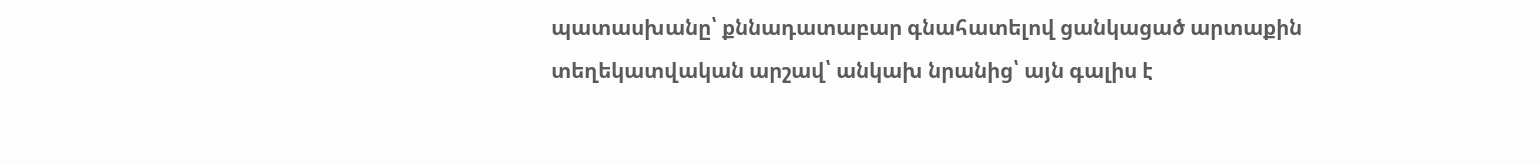պատասխանը՝ քննադատաբար գնահատելով ցանկացած արտաքին տեղեկատվական արշավ՝ անկախ նրանից՝ այն գալիս է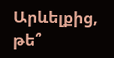Արևելքից, թե՞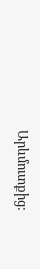Արևմուտքից: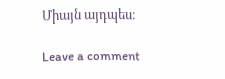Միայն այդպես։

Leave a comment